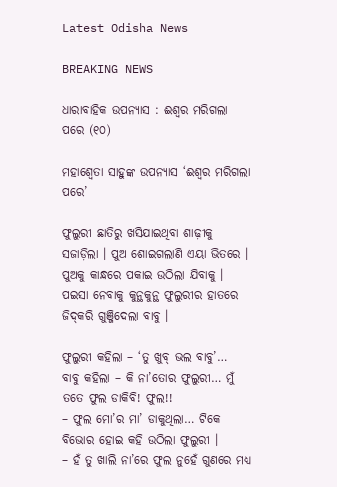Latest Odisha News

BREAKING NEWS

ଧାରାବାହିକ ଉପନ୍ୟାସ : ଈଶ୍ୱର ମରିଗଲା ପରେ (୧୦)

ମହାଶ୍ୱେତା ସାହୁଙ୍କ ଉପନ୍ୟାସ ‘ଈଶ୍ୱର ମରିଗଲା ପରେ’

ଫୁଲୁରୀ ଛାତିରୁ ଖସିଯାଇଥିବା ଶାଢ଼ୀକୁ ସଜାଡ଼ିଲା । ପୁଅ ଶୋଇଗଲାଣି ଏୟା ଭିତରେ । ପୁଅକୁ କାନ୍ଧରେ ପକାଇ ଉଠିଲା ଯିବାକୁ । ପଇସା ନେବାକୁ କୁନ୍ଥକୁନ୍ଥ ଫୁଲୁରୀର ହାତରେ ଜିଦ୍‌କରି ଗୁଞ୍ଜିଦେଲା ବାବୁ ।

ଫୁଲୁରୀ କହିଲା – ‘ତୁ ଖୁବ୍ ଭଲ ବାବୁ’…
ବାବୁ କହିଲା – କି ନା’ତୋର ଫୁଲୁରୀ… ମୁଁ ତତେ ଫୁଲ ଡାକିବି! ଫୁଲ!!
– ଫୁଲ ମୋ’ର ମା’ ଡାକୁଥିଲା… ଟିକେ ବିଭୋର ହୋଇ କହି ଉଠିଲା ଫୁଲୁରୀ ।
– ହଁ ତୁ ଖାଲି ନା’ରେ ଫୁଲ ନୁହେଁ ଗୁଣରେ ମଧ୍ୟ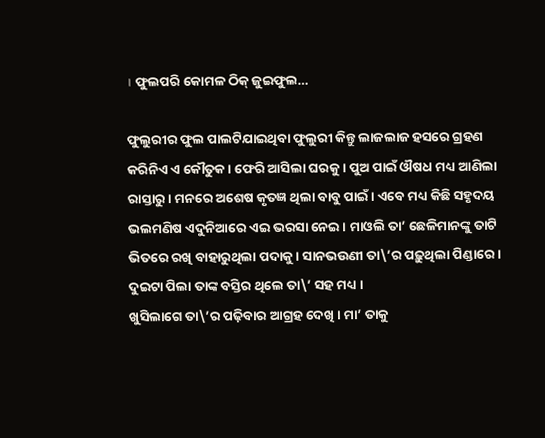। ଫୁଲପରି କୋମଳ ଠିକ୍ ଜୁଇଫୁଲ…

ଫୁଲୁରୀର ଫୁଲ ପାଲଟିଯାଇଥିବା ଫୁଲୁରୀ କିନ୍ତୁ ଲାଜଲାଜ ହସରେ ଗ୍ରହଣ କରିନିଏ ଏ କୌତୁକ । ଫେରି ଆସିଲା ଘରକୁ । ପୁଅ ପାଇଁ ଔଷଧ ମଧ୍ୟ ଆଣିଲା ରାସ୍ତାରୁ । ମନରେ ଅଶେଷ କୃତଜ୍ଞ ଥିଲା ବାବୁ ପାଇଁ । ଏବେ ମଧ୍ୟ କିଛି ସହୃଦୟ ଭଲମଣିଷ ଏଦୁନିଆରେ ଏଇ ଭରସା ନେଇ । ମାଓଲି ତା’ ଛେଳିମାନଙ୍କୁ ତାଟି ଭିତରେ ରଖି ବାହାରୁଥିଲା ପଦାକୁ । ସାନଭଉଣୀ ତା\’ର ପଢ଼ୁଥିଲା ପିଣ୍ଡାରେ । ଦୁଇଟା ପିଲା ତାଙ୍କ ବସ୍ତିର ଥିଲେ ତା\’ ସହ ମଧ୍ୟ ।
ଖୁସିଲାଗେ ତା\’ର ପଢ଼ିବାର ଆଗ୍ରହ ଦେଖି । ମା’ ତାକୁ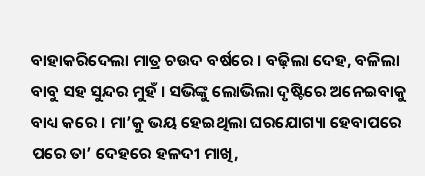ବାହାକରିଦେଲା ମାତ୍ର ଚଉଦ ବର୍ଷରେ । ବଢ଼ିଲା ଦେହ, ବଳିଲା ବାବୁ ସହ ସୁନ୍ଦର ମୁହଁ । ସଭିଙ୍କୁ ଲୋଭିଲା ଦୃଷ୍ଟିରେ ଅନେଇବାକୁ ବାଧ୍ୟ କରେ । ମା’କୁ ଭୟ ହେଇଥିଲା ଘରଯୋଗ୍ୟା ହେବାପରେ ପରେ ତା’ ଦେହରେ ହଳଦୀ ମାଖି,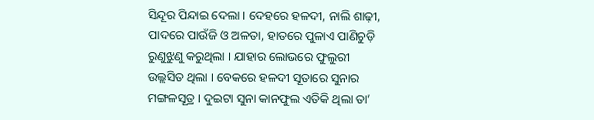ସିନ୍ଦୂର ପିନ୍ଦାଇ ଦେଲା । ଦେହରେ ହଳଦୀ, ନାଲି ଶାଢ଼ୀ, ପାଦରେ ପାଉଁଜି ଓ ଅଳତା, ହାତରେ ପୁଳାଏ ପାଣିଚୁଡ଼ି ରୁଣୁଝୁଣୁ କରୁଥିଲା । ଯାହାର ଲୋଭରେ ଫୁଲୁରୀ ଉଲ୍ଲସିତ ଥିଲା । ବେକରେ ହଳଦୀ ସୂତାରେ ସୁନାର ମଙ୍ଗଳସୂତ୍ର । ଦୁଇଟା ସୁନା କାନଫୁଲ ଏତିକି ଥିଲା ତା’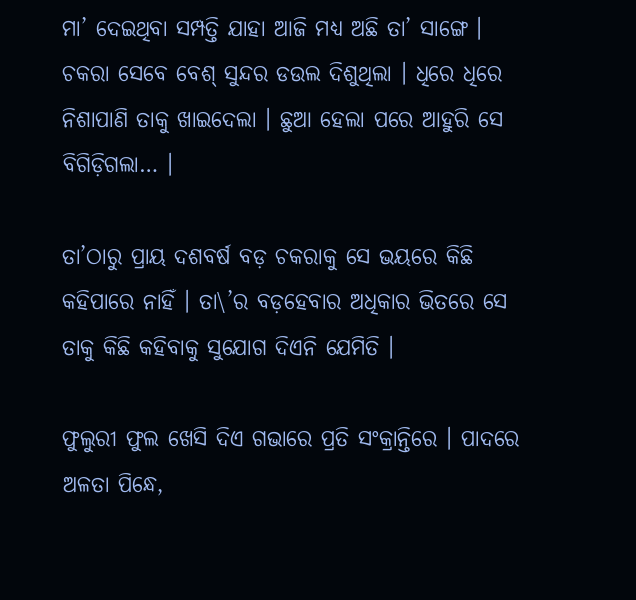ମା’ ଦେଇଥିବା ସମ୍ପତ୍ତି ଯାହା ଆଜି ମଧ୍ୟ ଅଛି ତା’ ସାଙ୍ଗେ । ଚକରା ସେବେ ବେଶ୍ ସୁନ୍ଦର ଡଉଲ ଦିଶୁଥିଲା । ଧିରେ ଧିରେ ନିଶାପାଣି ତାକୁ ଖାଇଦେଲା । ଛୁଆ ହେଲା ପରେ ଆହୁରି ସେ ବିଗିଡ଼ିଗଲା… ।

ତା’ଠାରୁ ପ୍ରାୟ ଦଶବର୍ଷ ବଡ଼ ଚକରାକୁ ସେ ଭୟରେ କିଛି କହିପାରେ ନାହିଁ । ତା\’ର ବଡ଼ହେବାର ଅଧିକାର ଭିତରେ ସେ ତାକୁ କିଛି କହିବାକୁ ସୁଯୋଗ ଦିଏନି ଯେମିତି ।

ଫୁଲୁରୀ ଫୁଲ ଖେସି ଦିଏ ଗଭାରେ ପ୍ରତି ସଂକ୍ରାନ୍ତିରେ । ପାଦରେ ଅଳତା ପିନ୍ଧେ,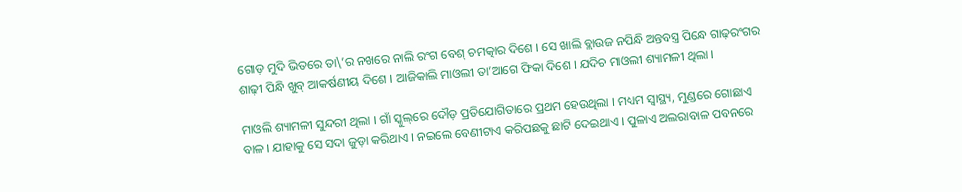ଗୋଡ଼ ମୁଦି ଭିତରେ ତା\’ର ନଖରେ ନାଲି ରଂଗ ବେଶ୍ ଚମତ୍କାର ଦିଶେ । ସେ ଖାଲି ବ୍ଲାଉଜ ନପିନ୍ଧି ଅନ୍ତବସ୍ତ୍ର ପିନ୍ଧେ ଗାଢ଼ରଂଗର ଶାଢ଼ୀ ପିନ୍ଧି ଖୁବ୍ ଆକର୍ଷଣୀୟ ଦିଶେ । ଆଜିକାଲି ମାଓଲୀ ତା’ଆଗେ ଫିକା ଦିଶେ । ଯଦିଚ ମାଓଲୀ ଶ୍ୟାମଳୀ ଥିଲା ।

ମାଓଲି ଶ୍ୟାମଳୀ ସୁନ୍ଦରୀ ଥିଲା । ଗାଁ ସ୍କୁଲ୍‌ରେ ଦୌଡ଼ ପ୍ରତିଯୋଗିତାରେ ପ୍ରଥମ ହେଉଥିଲା । ମଧ୍ୟମ ସ୍ୱାସ୍ଥ୍ୟ, ମୁଣ୍ଡରେ ଗୋଛାଏ ବାଳ । ଯାହାକୁ ସେ ସଦା ଜୁଡ଼ା କରିଥାଏ । ନଇଲେ ବେଣୀଟାଏ କରିପଛକୁ ଛାଟି ଦେଇଥାଏ । ପୁଳାଏ ଅଲରାବାଳ ପବନରେ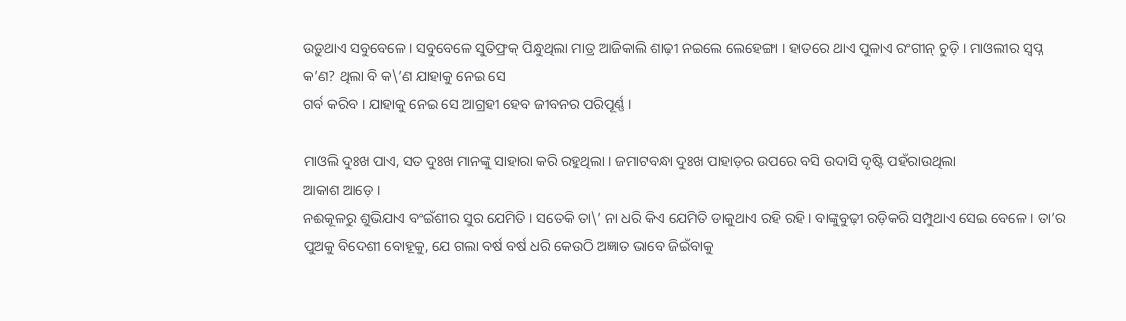ଉଡ଼ୁଥାଏ ସବୁବେଳେ । ସବୁବେଳେ ସୁତିଫ୍ରକ୍‌ ପିନ୍ଧୁଥିଲା ମାତ୍ର ଆଜିକାଲି ଶାଢ଼ୀ ନଇଲେ ଲେହେଙ୍ଗା । ହାତରେ ଥାଏ ପୁଳାଏ ରଂଗୀନ୍ ଚୁଡ଼ି । ମାଓଲୀର ସ୍ୱପ୍ନ କ’ଣ? ଥିଲା ବି କ\’ଣ ଯାହାକୁ ନେଇ ସେ
ଗର୍ବ କରିବ । ଯାହାକୁ ନେଇ ସେ ଆଗ୍ରହୀ ହେବ ଜୀବନର ପରିପୂର୍ଣ୍ଣ ।

ମାଓଲି ଦୁଃଖ ପାଏ, ସତ ଦୁଃଖ ମାନଙ୍କୁ ସାହାରା କରି ରହୁଥିଲା । ଜମାଟବନ୍ଧା ଦୁଃଖ ପାହାଡ଼ର ଉପରେ ବସି ଉଦାସି ଦୃଷ୍ଟି ପହଁରାଉଥିଲା
ଆକାଶ ଆଡ଼େ ।
ନଈକୂଳରୁ ଶୁଭିଯାଏ ବଂଇଁଶୀର ସୁର ଯେମିତି । ସତେକି ତା\’ ନା ଧରି କିଏ ଯେମିତି ଡାକୁଥାଏ ରହି ରହି । ବାଙ୍କୁବୁଢ଼ୀ ରଡ଼ିକରି ସମ୍ପୁଥାଏ ସେଇ ବେଳେ । ତା’ର ପୁଅକୁ ବିଦେଶୀ ବୋହୂକୁ, ଯେ ଗଲା ବର୍ଷ ବର୍ଷ ଧରି କେଉଠି ଅଜ୍ଞାତ ଭାବେ ଜିଇଁବାକୁ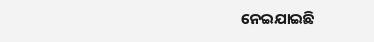ନେଇଯାଇଛି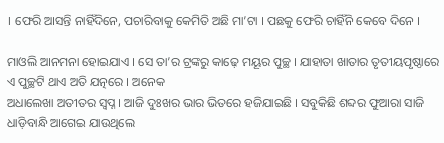। ଫେରି ଆସନ୍ତି ନାହିଁଦିନେ, ପଚାରିବାକୁ କେମିତି ଅଛି ମା’ଟା । ପଛକୁ ଫେରି ଚାହିଁନି କେବେ ଦିନେ ।

ମାଓଲି ଆନମନା ହୋଇଯାଏ । ସେ ତା’ର ଟ୍ରଙ୍କରୁ କାଢ଼େ ମୟୂର ପୁଚ୍ଛ । ଯାହାତା ଖାତାର ତୃତୀୟପୃଷ୍ଠାରେ ଏ ପୁଚ୍ଛଟି ଥାଏ ଅତି ଯତ୍ନରେ । ଅନେକ
ଅଧାଲେଖା ଅତୀତର ସ୍ୱପ୍ନ । ଆଜି ଦୁଃଖର ଭାର ଭିତରେ ହଜିଯାଇଛି । ସବୁକିଛି ଶବ୍ଦର ଫୁଆରା ସାଜି ଧାଡ଼ିବାନ୍ଧି ଆଗେଇ ଯାଉଥିଲେ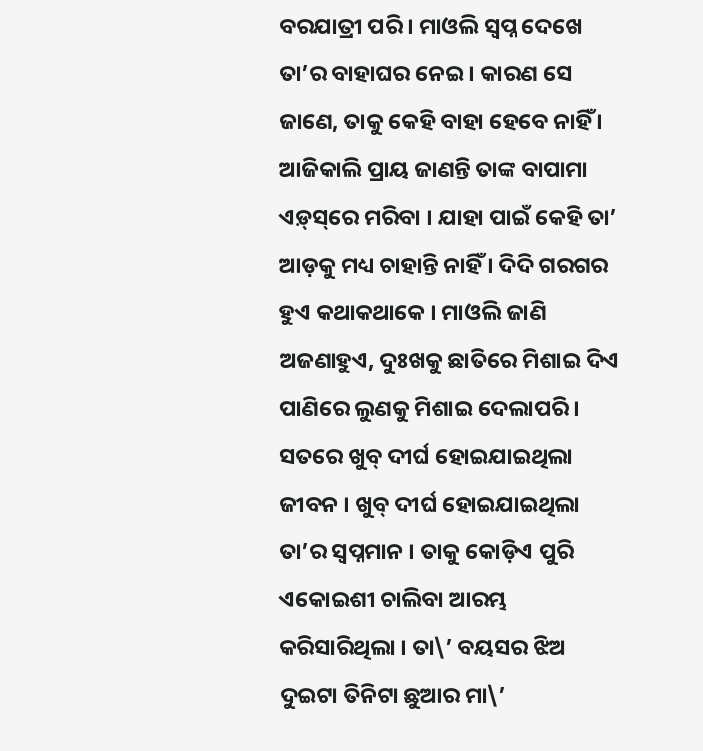ବରଯାତ୍ରୀ ପରି । ମାଓଲି ସ୍ୱପ୍ନ ଦେଖେ ତା’ର ବାହାଘର ନେଇ । କାରଣ ସେ ଜାଣେ, ତାକୁ କେହି ବାହା ହେବେ ନାହିଁ । ଆଜିକାଲି ପ୍ରାୟ ଜାଣନ୍ତି ତାଙ୍କ ବାପାମା ଏଡ଼୍‌ସ୍‌ରେ ମରିବା । ଯାହା ପାଇଁ କେହି ତା’ ଆଡ଼କୁ ମଧ୍ୟ ଚାହାନ୍ତି ନାହିଁ । ଦିଦି ଗରଗର ହୁଏ କଥାକଥାକେ । ମାଓଲି ଜାଣି ଅଜଣାହୁଏ, ଦୁଃଖକୁ ଛାତିରେ ମିଶାଇ ଦିଏ ପାଣିରେ ଲୁଣକୁ ମିଶାଇ ଦେଲାପରି । ସତରେ ଖୁବ୍ ଦୀର୍ଘ ହୋଇଯାଇଥିଲା ଜୀବନ । ଖୁବ୍ ଦୀର୍ଘ ହୋଇଯାଇଥିଲା ତା’ର ସ୍ୱପ୍ନମାନ । ତାକୁ କୋଡ଼ିଏ ପୁରି ଏକୋଇଶୀ ଚାଲିବା ଆରମ୍ଭ କରିସାରିଥିଲା । ତା\’ ବୟସର ଝିଅ ଦୁଇଟା ତିନିଟା ଛୁଆର ମା\’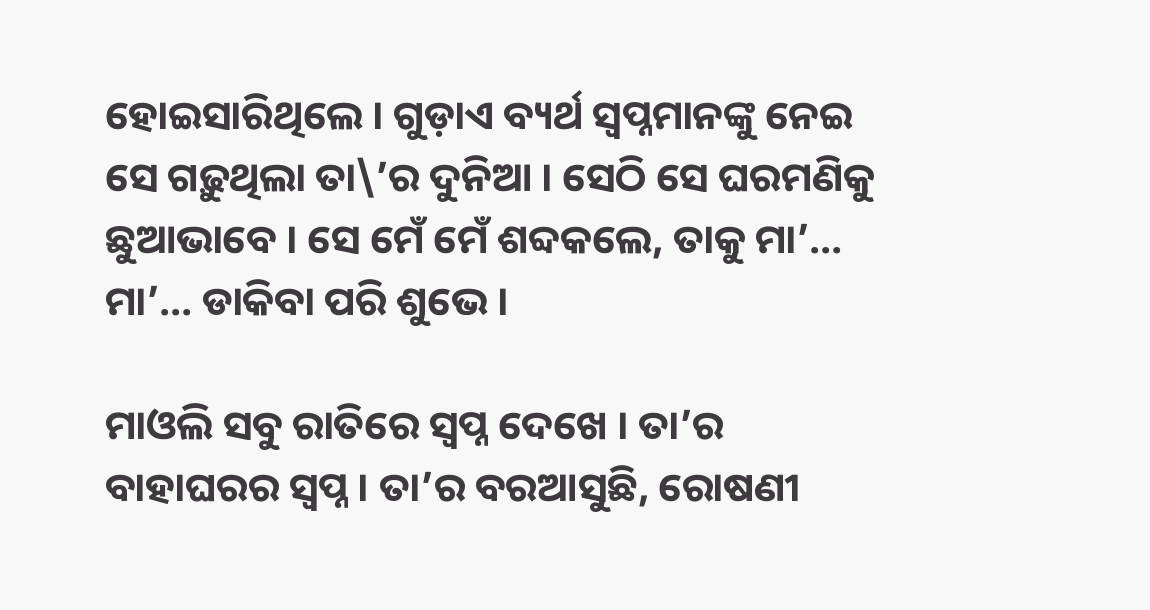ହୋଇସାରିଥିଲେ । ଗୁଡ଼ାଏ ବ୍ୟର୍ଥ ସ୍ୱପ୍ନମାନଙ୍କୁ ନେଇ ସେ ଗଢ଼ୁଥିଲା ତା\’ର ଦୁନିଆ । ସେଠି ସେ ଘରମଣିକୁ ଛୁଆଭାବେ । ସେ ମେଁ ମେଁ ଶବ୍ଦକଲେ, ତାକୁ ମା’… ମା’… ଡାକିବା ପରି ଶୁଭେ ।

ମାଓଲି ସବୁ ରାତିରେ ସ୍ୱପ୍ନ ଦେଖେ । ତା’ର ବାହାଘରର ସ୍ୱପ୍ନ । ତା’ର ବରଆସୁଛି, ରୋଷଣୀ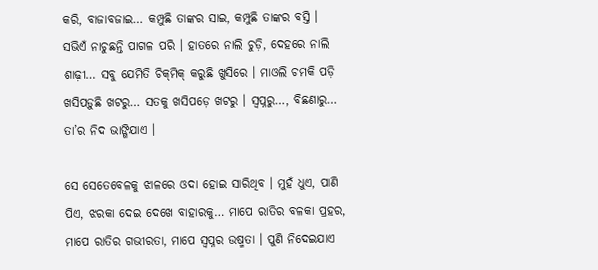କରି, ବାଜାବଜାଇ… କମ୍ପୁଛି ତାଙ୍କର ସାଇ, କମ୍ପୁଛି ତାଙ୍କର ବସ୍ତି । ସଭିଏଁ ନାଚୁଛନ୍ତି ପାଗଳ ପରି । ହାତରେ ନାଲି ଚୁଡ଼ି, ଦେହରେ ନାଲି ଶାଢ଼ୀ… ସବୁ ଯେମିତି ଚିକ୍‌ମିକ୍ କରୁଛି ଖୁସିରେ । ମାଓଲି ଚମକି ପଡ଼ି ଖସିପଡ଼ୁଛି ଖଟରୁ… ସତକୁ ଖସିପଡ଼େ ଖଟରୁ । ସ୍ୱପ୍ନରୁ…, ବିଛଣାରୁ… ତା’ର ନିଦ ଭାଙ୍ଗିଯାଏ ।

ସେ ସେତେବେଳକୁ ଝାଳରେ ଓଦା ହୋଇ ସାରିଥିବ । ମୁହଁ ଧୁଏ, ପାଣି ପିଏ, ଝରକା ଦେଇ ଦେଖେ ବାହାରକୁ… ମାପେ ରାତିର ବଳକା ପ୍ରହର, ମାପେ ରାତିର ଗଭୀରତା, ମାପେ ସ୍ୱପ୍ନର ଉଷ୍ମତା । ପୁଣି ନିଦେଇଯାଏ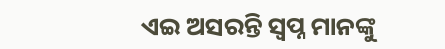ଏଇ ଅସରନ୍ତି ସ୍ୱପ୍ନ ମାନଙ୍କୁ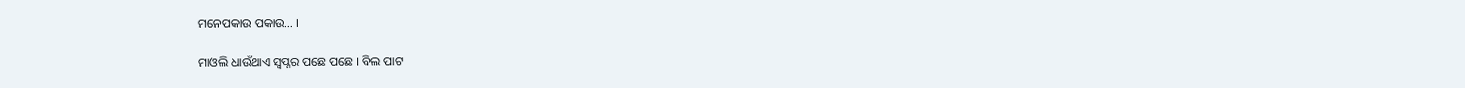ମନେପକାଉ ପକାଉ… ।

ମାଓଲି ଧାଉଁଥାଏ ସ୍ୱପ୍ନର ପଛେ ପଛେ । ବିଲ ପାଟ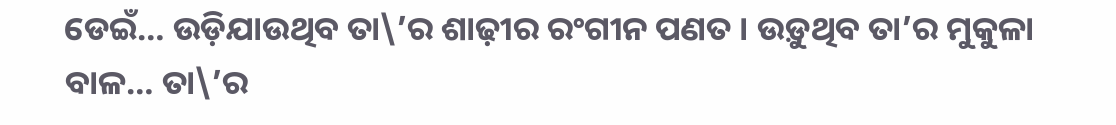ଡେଇଁ… ଉଡ଼ିଯାଉଥିବ ତା\’ର ଶାଢ଼ୀର ରଂଗୀନ ପଣତ । ଉଡ଼ୁଥିବ ତା’ର ମୁକୁଳା ବାଳ… ତା\’ର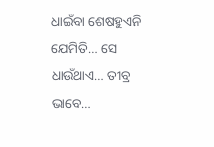ଧାଇଁବା ଶେଷହୁଏନି ଯେମିତି… ସେ ଧାଉଁଥାଏ… ତୀବ୍ର ଭାବେ…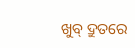ଖୁବ୍ ଦ୍ରୁତରେ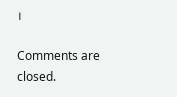।

Comments are closed.